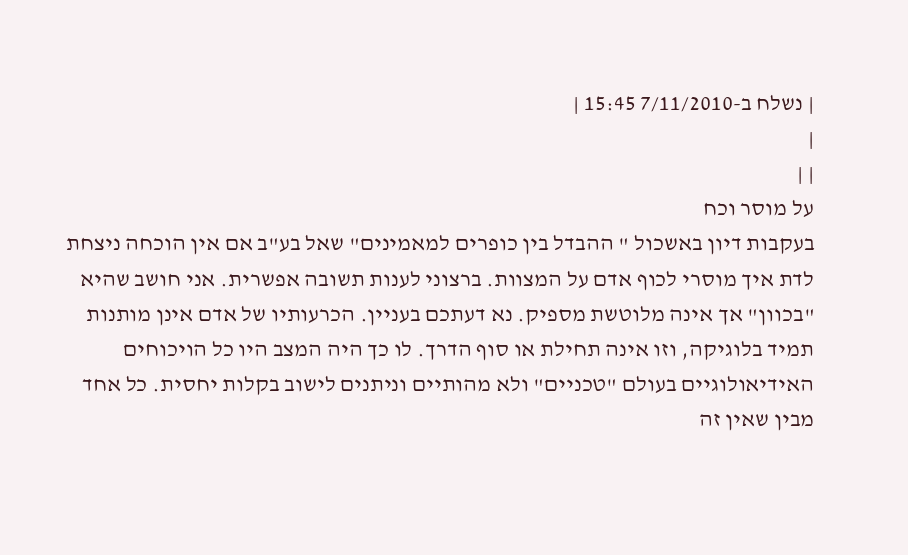| נשלח ב-7/11/2010 15:45 |
|
| |
על מוסר וכח
בעקבות דיון באשכול " ההבדל בין כופרים למאמינים" שאל בע"ב אם אין הוכחה ניצחת לדת איך מוסרי לכוף אדם על המצוות. ברצוני לענות תשובה אפשרית. אני חושב שהיא "בכוון" אך אינה מלוטשת מספיק. נא דעתכם בעניין. הכרעותיו של אדם אינן מותנות תמיד בלוגיקה, וזו אינה תחילת או סוף הדרך. לו כך היה המצב היו כל הויכוחים האידיאולוגיים בעולם "טכניים" ולא מהותיים וניתנים לישוב בקלות יחסית. כל אחד מבין שאין זה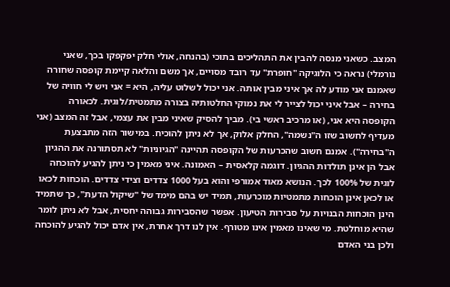המצב. כשאני מנסה להבין את התהליכים בתוכי (בהנחה, אולי חלק יפקפקו בכך, שאני נורמלי) נראה כי הלוגיקה "חופרת" עד רובד מסויים, אך משם והלאה קיימת קופסה שחורה שאמנם אני מודע לה אך איני מבין אותה. אני יכול לשלוט עליה, היא = אני ויש לי חוויה של בחירה – אבל איני יכול לצייר לי את נמוקי החלטותיה בצורה מתמטית/לוגית. לכאורה הקופסה היא אני, (או מרכיב ראשי בי). מביך להסיק שאיני מבין את עצמי, אבל זה המצב (אני מעדיף לחשוב שזו ה"נשמה", החלק אלוק, אך לא ניתן להוכיח. במישור הזה מתבצעת ה"בחירה"). אמנם חשוב שהכרעות של הקופסה תהיינה "הגיוניות" לא תסתורנה את ההגיון אבל הן אינן תולדות ההגיון. דוגמה קלאסית – האמונה. איני מאמין כי ניתן להגיע להוכחה לוגית של 100% לכך. הנושא מאוד אמורפי והוא בעל 1000 צדדים וצידי צדדים. הוכחות לכאו או לכאן אינן הוכחות מתמטיות מוכרעות, תמיד יש בהם מימד של "שיקול הדעת", כך שתמיד הינן הוכחות הבנויות על סבירות הטיעון. אפשר שהסבירות גבוהה יחסית, אבל לא ניתן לומר שהיא מוחלטת. מי שאינו מאמין אינו מטורף. אין לנו דרך אחרת, אין אדם יכול להגיע להוכחה ולכן בני האדם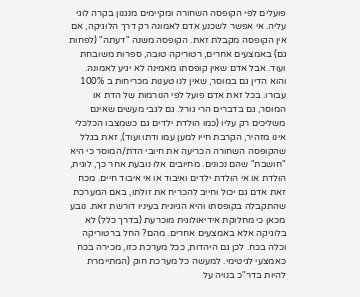פועלים לפי הקופסה השחורה ומקיימים מנגנון בקרה לוגי עליה. אי אפשר לשכנע אדם לאמונה רק דרך הלוגיקה, אם אין הקופסה מקבלת זאת. הקופסה משנה "דעתה" (לפחות גם) באמצעים אחרים, רטוריקה טובה, ספרות משובחת ועוד. אבל אדם שאין קופסתו מאמינה לא יגיע לאמונה. והוא הדין גם במוסר, שאין לנו טענות מכריחות ב 100% עבורו. בכל זאת אדם פועל לפי הנורמות של הדת או המוסר, גם בדברים הרי גורל. גם לגבי מעשים שאינם משליכים רק עליו (כמו הולדת ילדים גם כשמצבו הכלכלי אינו מזהיר, הקרבת חייו למען עמו ודתו ועוד), זאת בגלל שהקופסה השחורה הכריעה את חיובי הדת/המוסר כי היא "חושבת" שהם נכונים. מחיובים אלו נובעת אחר כך, לוגית, הולדת או אי הולדת ילדים ואיבוד או אי איבוד חיים. מכח זאת אדם גם יכול וחייב להכריח את זולתו, באם המערכת שהתקבלה בקופסתו והיא הגיונית בעיניו דורשת זאת. נובע מכאן כי מחלוקת אידיאולוגית מוכרעת (בדרך כלל) לא בלוגיקה אלא באמצעים אחרים. מהם? החל ברטוריקה וכלה בכח. לכן גם היהדות, ככל מערכת כזו, מכירה בכח כאמצעי לגיטימי. למעשה כל מערכת חוק (המתיימרת להיות בדר"כ בנויה על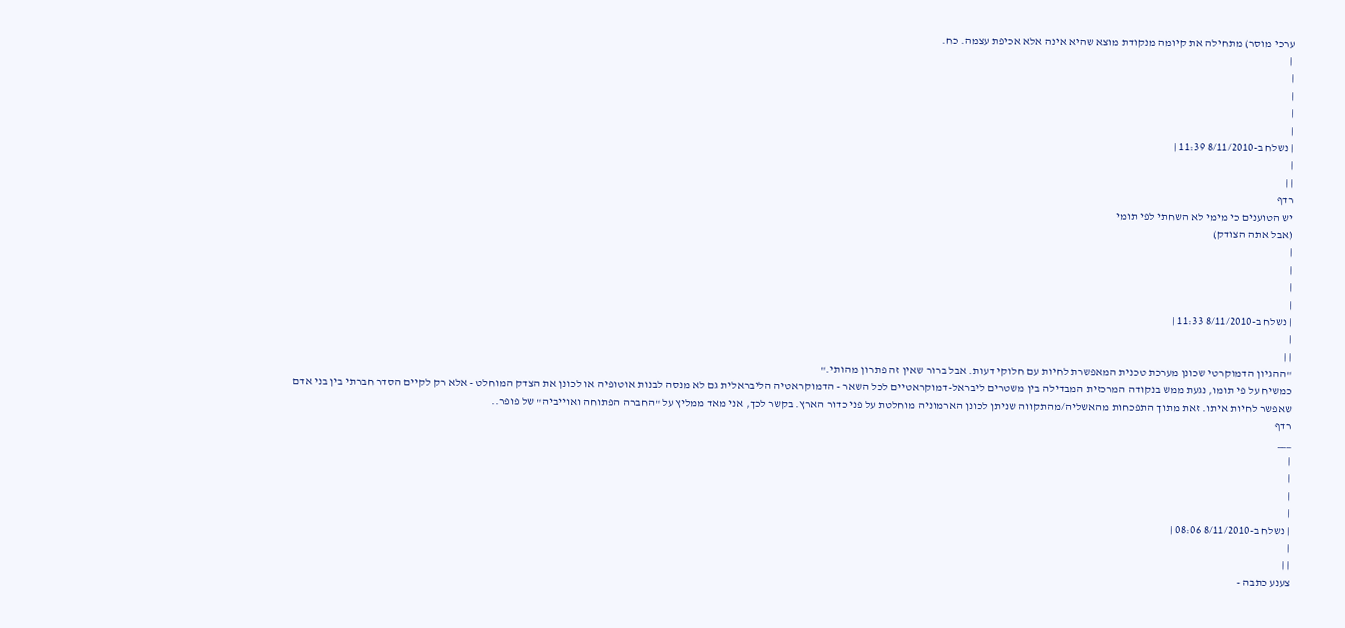ערכי מוסר) מתחילה את קיומה מנקודת מוצא שהיא אינה אלא אכיפת עצמה. כח.
 |
|
|
|
|
| נשלח ב-8/11/2010 11:39 |
|
| |
רדף
יש הטוענים כי מימי לא השחתי לפי תומי
(אבל אתה הצודק)
|
|
|
|
| נשלח ב-8/11/2010 11:33 |
|
| |
"ההגיון הדמוקרטי שכונן מערכת טכנית המאפשרת לחיות עם חלוקי דעות. אבל ברור שאין זה פתרון מהותי."
כמשיח על פי תומו, נגעת ממש בנקודה המרכזית המבדילה בין משטרים ליבראל-דמוקראטיים לכל השאר - הדמוקראטיה הליבראלית גם לא מנסה לבנות אוטופיה או לכונן את הצדק המוחלט - אלא רק לקיים הסדר חברתי בין בני אדם שאפשר לחיות איתו. זאת מתוך התפכחות מהאשליה/מהתקווה שניתן לכונן הארמוניה מוחלטת על פני כדור הארץ. בקשר לכך, אני מאד ממליץ על "החברה הפתוחה ואוייביה" של פופר..
רדף
___
|
|
|
|
| נשלח ב-8/11/2010 08:06 |
|
| |
צענע כתבה -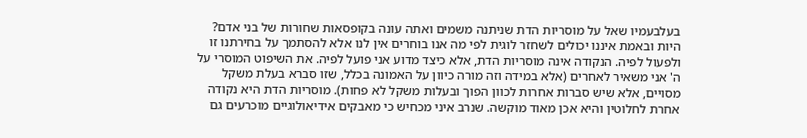בעלבעמיו שאל על מוסריות הדת שניתנה משמים ואתה עונה בקופסאות שחורות של בני אדם? היות ובאמת איננו יכולים לשחזר לוגית לפי מה אנו בוחרים אין לנו אלא להסתמך על בחירתנו זו ולפעול לפיה. הנקודה אינה מוסריות הדת, אלא כיצד מדוע אני פועל לפיה. את השיפוט המוסרי על ה' אני משאיר לאחרים (אלא במידה וזה מורה כיוון על האמונה בכלל, שזו סברא בעלת משקל מסויים, אלא שיש סברות אחרות לכוון הפוך ובעלות משקל לא פחות). מוסריות הדת היא נקודה אחרת לחלוטין והיא אכן מאוד מוקשה. שנרב איני מכחיש כי מאבקים אידיאולוגיים מוכרעים גם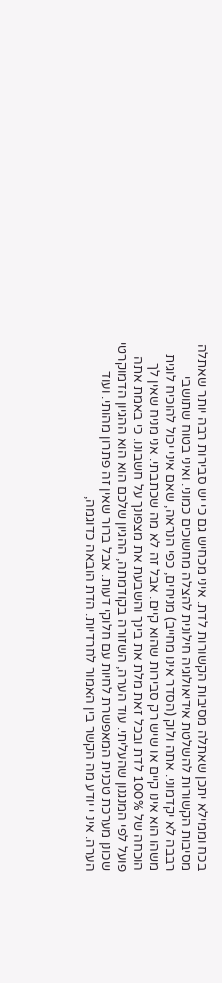בכח וממילא יתכן שאתלה מסיבות הקשורות לדת. איני מכחיש גם כי יש סבירות רבה יותר שאתלה מסיבות הקשורות להשלטת אידיאולוגיה חילונית להצלה מחשוכים כמוני. ואיני בטוח שתושבי רבבה לא יקדמוני. אתה ולוק (הסדר אינו מחייב) מניחים, כפי הנראה, שאם איני יכול להוכיח לוגית משהו הוא אינו קיים או שיש רק סבירות שהוא קיים. אבל זה לא מה שכתבתי. אני מניח שאין לך הוכחה של 100% לדת ובכל זאת מלת את בינך והשבעת את מצפונך על חשבונו. כי באמת אתה פועל לפי המנגנון שהעליתי. עוד הערה, השזורה בקודמתה, ההגיון שלכם הוא הוא ההגיון הדמוקרטי שכונן מערכת טכנית המאפשרת לחיות עם חלוקי דעות. אבל ברור שאין זה פתרון מהותי. ועוד הערה. אינ י יודע מה הקשר בין האמור לחרדיות. הדת הובאה כדוגמה,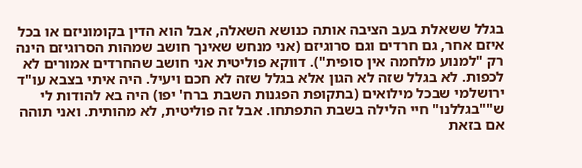בגלל ששאלת בעב הציבה אותה כנושא השאלה, אבל הוא הדין בקומוניזם או בכל איזם אחר, גם חרדים וגם סרוגיזם (אני מנחש שאינך חושב שמהות הסרוגיזם הינה רק "למנוע מלחמה אין סופית"). דווקא פוליטית אני חושב שהחרדים אמורים לא לכפות. לא בגלל שזה לא הגון אלא בגלל שזה לא חכם ויעיל. היה איתי בצבא עו"ד ירושלמי שבכל מילואים (בתקופת הפגנות השבת ברח' יפו) היה בא להודות לי ש""בגללנו" חיי הלילה בשבת התפתחו. אבל זה פוליטית, לא מהותית. ואני תוהה אם בזאת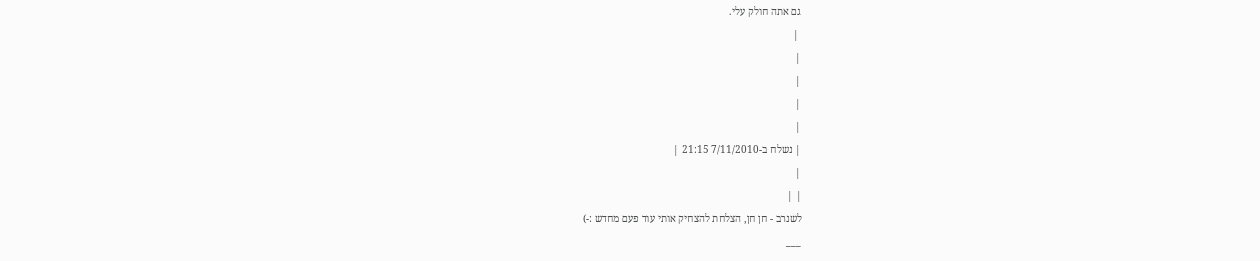גם אתה חולק עלי.
 |
|
|
|
|
| נשלח ב-7/11/2010 21:15 |
|
| |
לשנרב - חן חן, הצלחת להצחיק אותי עוד פעם מחדש :-)
___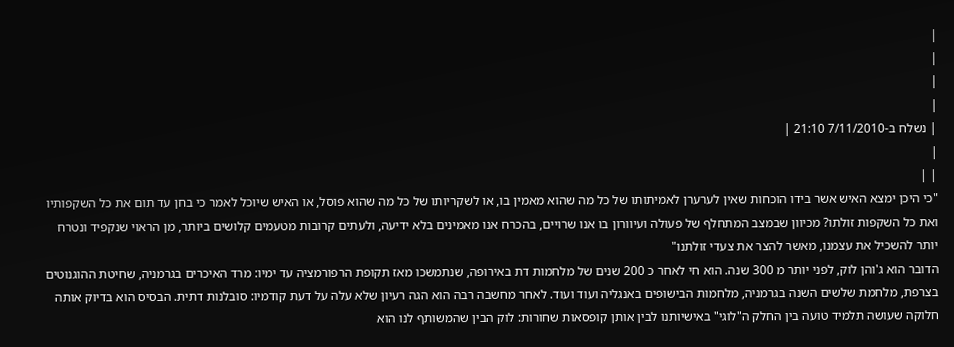|
|
|
|
| נשלח ב-7/11/2010 21:10 |
|
| |
"כי היכן ימצא האיש אשר בידו הוכחות שאין לערערן לאמיתותו של כל מה שהוא מאמין בו, או לשקריותו של כל מה שהוא פוסל, או האיש שיוכל לאמר כי בחן עד תום את כל השקפותיו ואת כל השקפות זולתו? מכיוון שבמצב המתחלף של פעולה ועיוורון בו אנו שרויים, בהכרח אנו מאמינים בלא ידיעה, ולעתים קרובות מטעמים קלושים ביותר, מן הראוי שנקפיד ונטרח יותר להשכיל את עצמנו, מאשר להצר את צעדי זולתנו"
הדובר הוא ג'והן לוק, לפני יותר מ 300 שנה. הוא חי לאחר כ 200 שנים של מלחמות דת באירופה, שנתמשכו מאז תקופת הרפורמציה עד ימיו: מרד האיכרים בגרמניה, שחיטת ההוגנוטים בצרפת, מלחמת שלשים השנה בגרמניה, מלחמות הבישופים באנגליה ועוד ועוד. לאחר מחשבה רבה הוא הגה רעיון שלא עלה על דעת קודמיו: סובלנות דתית. הבסיס הוא בדיוק אותה חלוקה שעושה תלמיד טועה בין החלק ה"לוגי" באישיותנו לבין אותן קופסאות שחורות: לוק הבין שהמשותף לנו הוא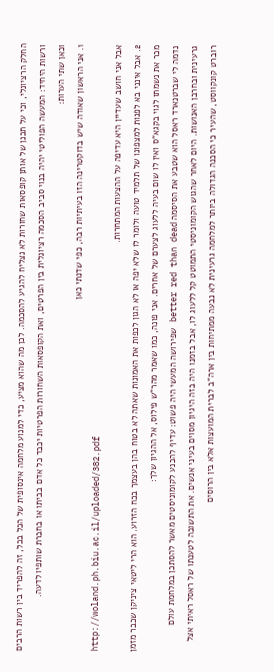החלק הרציונלי, וכי על תכנן של אותן קופסאות שחורות לא נצליח להגיע להסכמה. לכן מה שהוא מציע, כדי למנוע מלחמה אינסופית של הכל בכל, זה להפריד בין רשות הרבים ורשות היחיד: המעשה הפוליטי יהיה בנוי סביב הסכמה רציונלית בין הפרטים, ואת הקופסאות השחורות הפרטיות יכבד כל אדם בביתו או בחברת שותפיו לדעה.
וכאן שתי הערות:
1. אני הראשון שאודה שיש בדוקטרינה הזו בעיתיות רבה, כפי שדנתי כאן
http://woland.ph.biu.ac.il/uploaded/382.pdf
אבל אני חושב שעדיין היא עדיפה על ההצעות המתחרות.
2. אבל אינני בא לפנות למצפונו של תלמיד טועה ולומר לו שלא יפה או לא הגון לכפות את האמונות שאתה לא בטוח בהן בעצמך בכח הזרוע. הוא הרי ליטאי ציניקן שכבר מזמן מכר את נשמתו לגוי בקגא"ס ואין לו שום בעיה ללעוג לצערם של אחרים. אני פונה, כמו שאמר מהר"ש פילוס, אל ההגיון שלך:
נדמה לי שברטנארד ראסל הוא שטבע את הסיסמה better red than dead שפירושה המעשי היה פשוט: עדיף להכנע לקומוניסטים מאשר להסתכן במלחמת עולם גרעינית ובחרבן האנושות. היום לאחר שהגוש הקומוניסטי התמוטט קל ללעוג לו, אבל בזמנו היה בזה היגיון מסוים בעיני אנשים. את התשובה לטענתו של ראסל ראיתי אצל רוברט קונקווסט, שהעיר כי הסכנה הגדולה ביותר למלחמה גרעינית לא נבעה ממתיחות בין ארה"ב לברית המועצות אלא בין הרוסים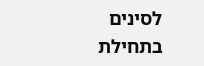לסינים בתחילת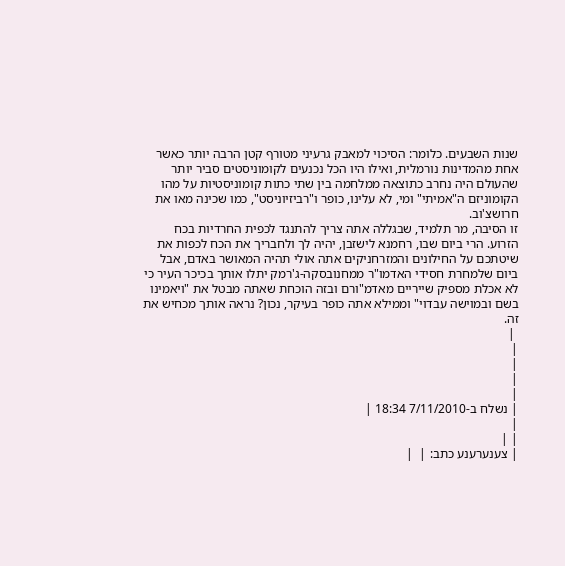שנות השבעים. כלומר: הסיכוי למאבק גרעיני מטורף קטן הרבה יותר כאשר אחת מהמדינות נורמלית, ואילו היו הכל נכנעים לקומוניסטים סביר יותר שהעולם היה נחרב כתוצאה ממלחמה בין שתי כתות קומוניסטיות על מהו הקומוניזם ה"אמיתי" ומי, לא עלינו, כופר ו"רביזיוניסט", כמו שכינה מאו את חרושצ'וב.
זו הסיבה, מר תלמיד, שבגללה אתה צריך להתנגד לכפית החרדיות בכח הזרוע. הרי ביום שבו, רחמנא לישזבן, יהיה לך ולחבריך את הכח לכפות את שיטתכם על החילונים והמזרחניקים אתה אולי תהיה המאושר באדם, אבל ביום שלמחרת חסידי האדמו"ר ממחנובסקה-ג'רמק יתלו אותך בכיכר העיר כי לא אכלת מספיק שייריים מאדמ"ורם ובזה הוכחת שאתה מבטל את "ויאמינו בשם ובמוישה עבדוי" וממילא אתה כופר בעיקר, נכון? נראה אותך מכחיש את זה.
 |
|
|
|
|
| נשלח ב-7/11/2010 18:34 |
|
| |
| צענערענע כתב: |  |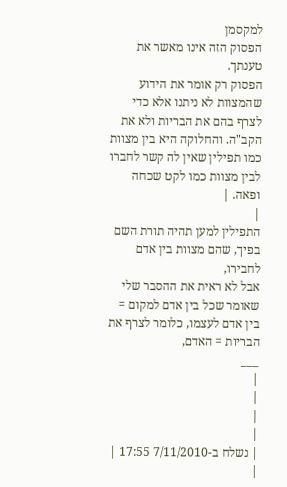למקסמן
הפסוק הזה אינו מאשר את טענתך.
הפסוק רק אומר את הידוע שהמצוות לא ניתנו אלא כדי לצרף בהם את הבריות ולא את הקב"ה. והחלוקה היא בין מצוות כמו תפילין שאין לה קשר לחברו לבין מצוות כמו לקט שכחה ופאה. |
|
התפילין למען תהיה תורת השם בפיך, שהם מצוות בין אדם לחבירו,
אבל לא ראית את ההסבר שלי שאומר שכל בין אדם למקום = בין אדם לעצמו, כלומר לצרף את הבריות = האדם,
___
|
|
|
|
| נשלח ב-7/11/2010 17:55 |
|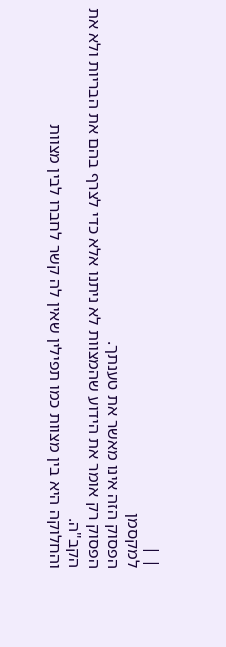| |
למקסמן
הפסוק הזה אינו מאשר את טענתך.
הפסוק רק אומר את הידוע שהמצוות לא ניתנו אלא כדי לצרף בהם את הבריות ולא את הקב"ה.
והחלוקה היא בין מצוות כמו תפילין שאין לה קשר לחברו לבין מצוות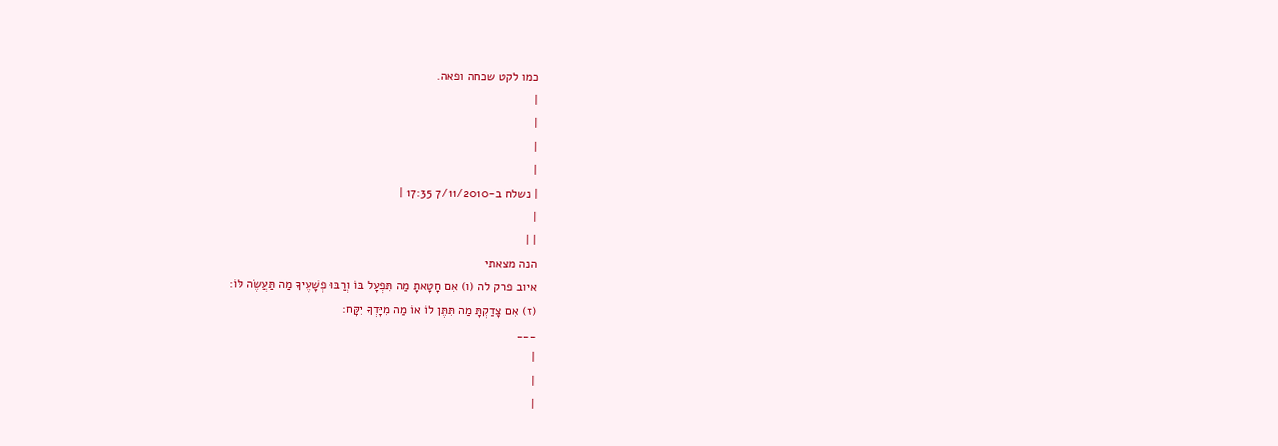כמו לקט שכחה ופאה.
|
|
|
|
| נשלח ב-7/11/2010 17:35 |
|
| |
הנה מצאתי
איוב פרק לה (ו) אִם חָטָאתָ מַה תִּפְעָל בּוֹ וְרַבּוּ פְשָׁעֶיךָ מַה תַּעֲשֶׂה לּוֹ:
(ז) אִם צָדַקְתָּ מַה תִּתֶּן לוֹ אוֹ מַה מִיָּדְךָ יִקָּח:
___
|
|
|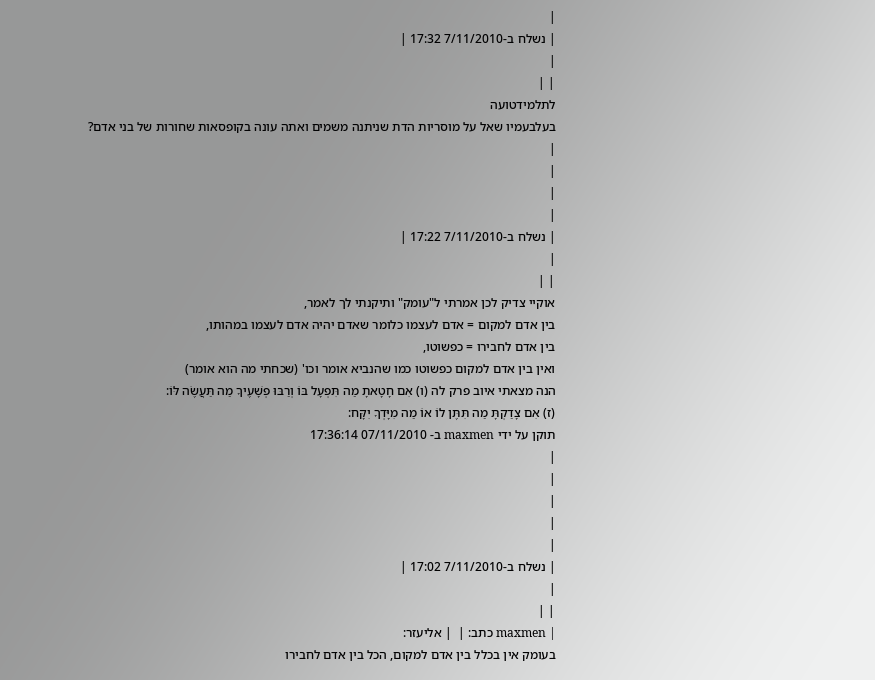|
| נשלח ב-7/11/2010 17:32 |
|
| |
לתלמידטועה
בעלבעמיו שאל על מוסריות הדת שניתנה משמים ואתה עונה בקופסאות שחורות של בני אדם?
|
|
|
|
| נשלח ב-7/11/2010 17:22 |
|
| |
אוקיי צדיק לכן אמרתי ל"עומק" ותיקנתי לך לאמר,
בין אדם למקום = אדם לעצמו כלומר שאדם יהיה אדם לעצמו במהותו,
בין אדם לחבירו = כפשוטו,
ואין בין אדם למקום כפשוטו כמו שהנביא אומר וכו' (שכחתי מה הוא אומר)
הנה מצאתי איוב פרק לה (ו) אִם חָטָאתָ מַה תִּפְעָל בּוֹ וְרַבּוּ פְשָׁעֶיךָ מַה תַּעֲשֶׂה לּוֹ:
(ז) אִם צָדַקְתָּ מַה תִּתֶּן לוֹ אוֹ מַה מִיָּדְךָ יִקָּח:
תוקן על ידי maxmen ב- 07/11/2010 17:36:14
|
|
|
|
|
| נשלח ב-7/11/2010 17:02 |
|
| |
| maxmen כתב: |  | אליעזר:
בעומק אין בכלל בין אדם למקום, הכל בין אדם לחבירו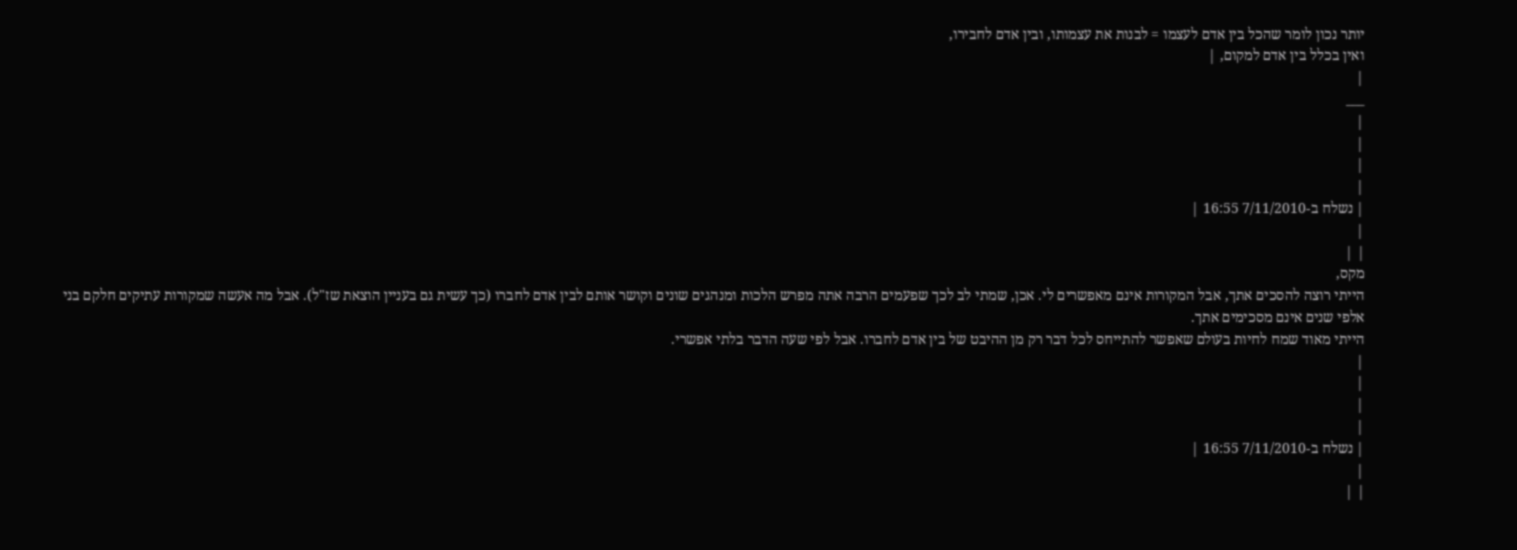יותר נכון לומר שהכל בין אדם לעצמו = לבנות את עצמותו, ובין אדם לחבירו,
ואין בכלל בין אדם למקום, |
|
___
|
|
|
|
| נשלח ב-7/11/2010 16:55 |
|
| |
מקס,
הייתי רוצה להסכים אתך, אבל המקורות אינם מאפשרים לי. אכן, שמתי לב לכך שפעמים הרבה אתה מפרש הלכות ומנהגים שונים וקושר אותם לבין אדם לחברו (כך עשית גם בעניין הוצאת שז"ל). אבל מה אעשה שמקורות עתיקים חלקם בני אלפי שנים אינם מסכימים אתך.
הייתי מאוד שמח לחיות בעולם שאפשר להתייחס לכל דבר רק מן ההיבט של בין אדם לחברו. אבל לפי שעה הדבר בלתי אפשרי.
|
|
|
|
| נשלח ב-7/11/2010 16:55 |
|
| |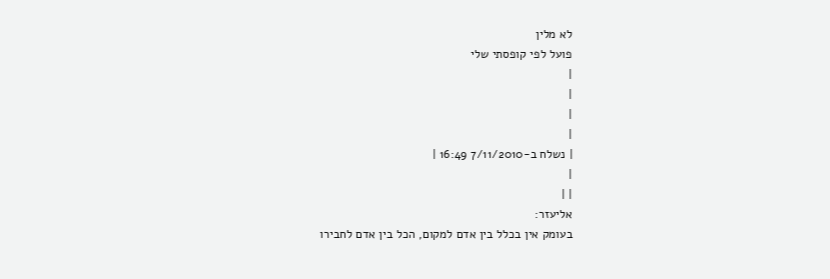לא מלין
פועל לפי קופסתי שלי
|
|
|
|
| נשלח ב-7/11/2010 16:49 |
|
| |
אליעזר:
בעומק אין בכלל בין אדם למקום, הכל בין אדם לחבירו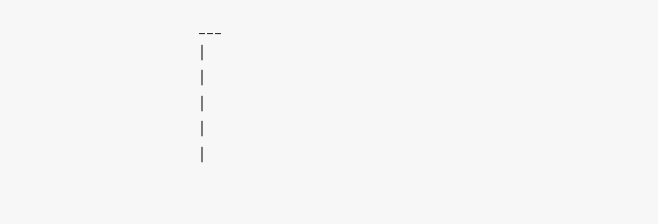___
|
|
|
|
|